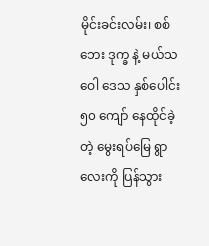မိုင်းခင်းလမ်း၊ စစ်ဘေး ဒုက္ခ နဲ့ မယ်သဝေါ ဒေသ နှစ်ပေါင်း ၅၀ ကျော် နေထိုင်ခဲ့တဲ့ မွေးရပ်မြေ ရွာလေးကို ပြန်သွား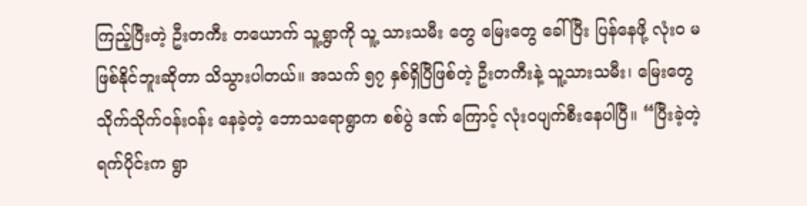ကြည့်ပြီးတဲ့ ဦးတကီး တယောက် သူ့ရွာကို သူ့ သားသမီး တွေ မြေးတွေ ခေါ်ပြီး ပြန်နေဖို့ လုံးဝ မဖြစ်နိုင်ဘူးဆိုတာ သိသွားပါတယ်။ အသက် ၅၇ နှစ်ရှိပြီဖြစ်တဲ့ ဦးတကီးနဲ့ သူ့သားသမီး၊ မြေးတွေ သိုက်သိုက်ဝန်းဝန်း နေခဲ့တဲ့ ဘောသရောရွာက စစ်ပွဲ ဒဏ် ကြောင့် လုံးဝပျက်စီးနေပါပြီ။ “ပြီးခဲ့တဲ့ရက်ပိုင်းက ရွာ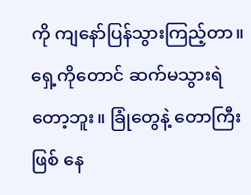ကို ကျနော်ပြန်သွားကြည့်တာ။ ရှေ့ကိုတောင် ဆက်မသွားရဲတော့ဘူး။ ခြုံတွေနဲ့ တောကြီးဖြစ် နေ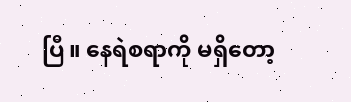ပြီ။ နေရဲစရာကို မရှိတော့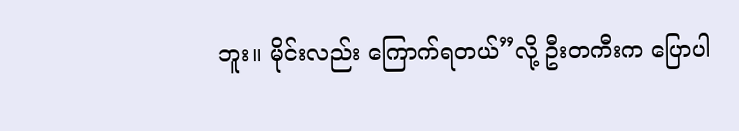ဘူး။ မိုင်းလည်း ကြောက်ရတယ်”လို့ ဦးတကီးက ပြောပါ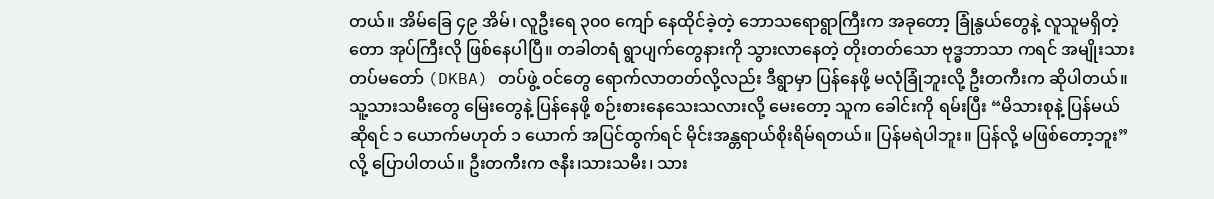တယ်။ အိမ်ခြေ ၄၉ အိမ်၊ လူဦးရေ ၃၀၀ ကျော် နေထိုင်ခဲ့တဲ့ ဘောသရောရွာကြီးက အခုတော့ ခြုံနွယ်တွေနဲ့ လူသူမရှိတဲ့ တော အုပ်ကြီးလို ဖြစ်နေပါပြီ။ တခါတရံ ရွာပျက်တွေနားကို သွားလာနေတဲ့ တိုးတတ်သော ဗုဒ္ဓဘာသာ ကရင် အမျိုးသား တပ်မတော် (DKBA) တပ်ဖွဲ့ ဝင်တွေ ရောက်လာတတ်လို့လည်း ဒီရွာမှာ ပြန်နေဖို့ မလုံခြုံဘူးလို့ ဦးတကီးက ဆိုပါတယ်။ သူ့သားသမီးတွေ မြေးတွေနဲ့ ပြန်နေဖို့ စဉ်းစားနေသေးသလားလို့ မေးတော့ သူက ခေါင်းကို ရမ်းပြီး “မိသားစုနဲ့ ပြန်မယ် ဆိုရင် ၁ ယောက်မဟုတ် ၁ ယောက် အပြင်ထွက်ရင် မိုင်းအန္တရာယ်စိုးရိမ်ရတယ်။ ပြန်မရဲပါဘူး။ ပြန်လို့ မဖြစ်တော့ဘူး”လို့ ပြောပါတယ်။ ဦးတကီးက ဇနီး၊သားသမီး၊ သား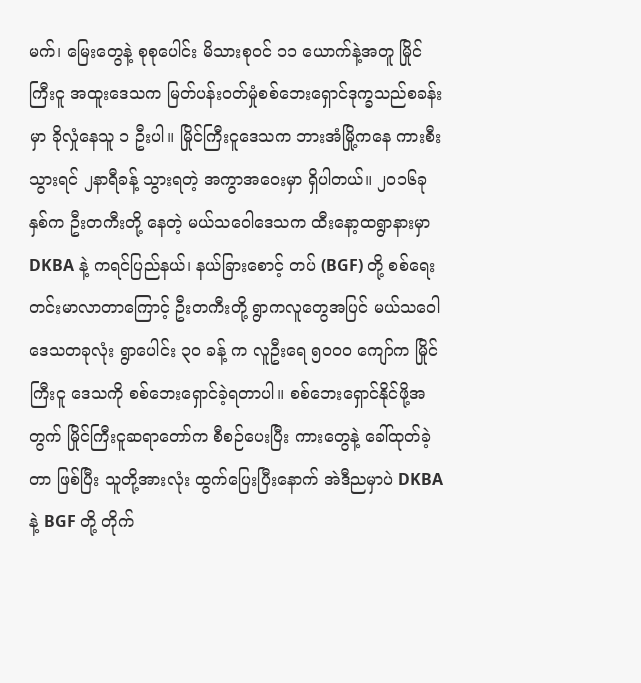မက်၊ မြေးတွေနဲ့ စုစုပေါင်း မိသားစုဝင် ၁၁ ယောက်နဲ့အတူ မြိုင်ကြီးငူ အထူးဒေသက မြတ်ပန်းဝတ်မှုံစစ်ဘေးရှောင်ဒုက္ခသည်စခန်းမှာ ခိုလှုံနေသူ ၁ ဦးပါ။ မြိုင်ကြီးငူဒေသက ဘားအံမြို့ကနေ ကားစီးသွားရင် ၂နာရီခန့် သွားရတဲ့ အကွာအဝေးမှာ ရှိပါတယ်။ ၂၀၁၆ခုနှစ်က ဦးတကီးတို့ နေတဲ့ မယ်သဝေါဒေသက ထီးနော့ထရွာနားမှာ DKBA နဲ့ ကရင်ပြည်နယ်၊ နယ်ခြားစောင့် တပ် (BGF) တို့ စစ်ရေး တင်းမာလာတာကြောင့် ဦးတကီးတို့ ရွာကလူတွေအပြင် မယ်သဝေါ ဒေသတခုလုံး ရွာပေါင်း ၃၀ ခန့် က လူဦးရေ ၅၀၀၀ ကျော်က မြိုင်ကြီးငူ ဒေသကို စစ်ဘေးရှောင်ခဲ့ရတာပါ။ စစ်ဘေးရှောင်နိုင်ဖို့အတွက် မြိုင်ကြီးငူဆရာတော်က စီစဉ်ပေးပြီး ကားတွေနဲ့ ခေါ်ထုတ်ခဲ့တာ ဖြစ်ပြီး သူတို့အားလုံး ထွက်ပြေးပြီးနောက် အဲဒီညမှာပဲ DKBA နဲ့ BGF တို့ တိုက်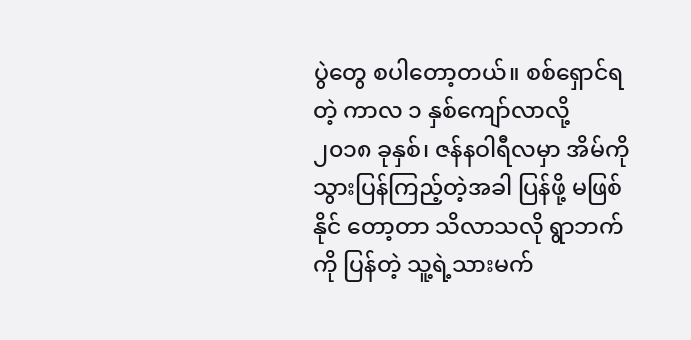ပွဲတွေ စပါတော့တယ်။ စစ်ရှောင်ရတဲ့ ကာလ ၁ နှစ်ကျော်လာလို့ ၂၀၁၈ ခုနှစ်၊ ဇန်နဝါရီလမှာ အိမ်ကို သွားပြန်ကြည့်တဲ့အခါ ပြန်ဖို့ မဖြစ်နိုင် တော့တာ သိလာသလို ရွာဘက်ကို ပြန်တဲ့ သူ့ရဲ့သားမက်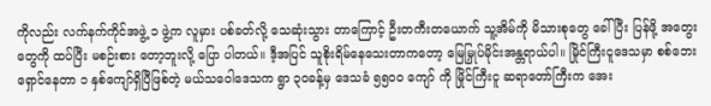ကိုလည်း လက်နက်ကိုင်အဖွဲ့ ၁ ဖွဲ့က လူမှား ပစ်ခတ်လို့ သေဆုံးသွား တာကြောင့် ဦးတကီးတယောက် သူ့အိမ်ကို မိသားစုတွေ ခေါ်ပြီး ပြန်ဖို့ အတွေးတွေကို ထပ်ပြီး မစဉ်းစား တော့ဘူးလို့ ပြော ပါတယ်။ ဒီ့အပြင် သူစိုးရိမ်နေသေးတာကတော့ မြေမြှုပ်မိုင်းအန္တရာယ်ပါ။ မြိုင်ကြီးငူဒေသမှာ စစ်ဘေးရှောင်နေတာ ၁ နှစ်ကျော်ရှိပြီဖြစ်တဲ့ မယ်သဝေါဒေသက ရွာ ၃၀ခန့်မှ ဒေသခံ ၅၅၀၀ ကျော် ကို မြိုင်ကြီးငူ ဆရာတော်ကြီးက အေး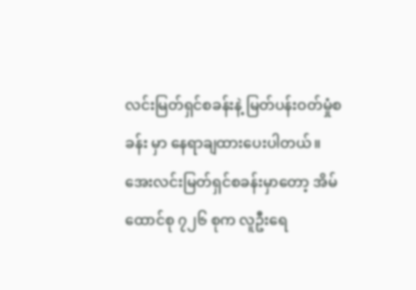လင်းမြတ်ရှင်စခန်းနဲ့ မြတ်ပန်းဝတ်မှုံစခန်း မှာ နေရာချထားပေးပါတယ်။ အေးလင်းမြတ်ရှင်စခန်းမှာတော့ အိမ်ထောင်စု ၇၂၆ စုက လူဦးရေ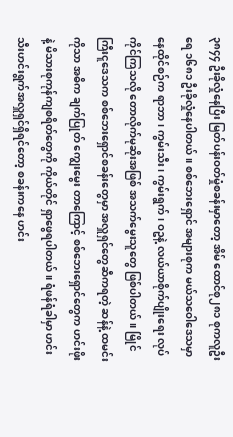၃၈၄၄ ဦးခိုလှုံနေပြီး မြတ်ပန်းဝတ်မှုံစခန်းမှာတော့ အိမ် ထောင်စု၂၈၁ စုကလူဦးရေ ၁၆၈၁ ဦးခိုလှုံနေပါတယ်။ စစ်ဘေးရှောင် အများစုက မယ်သဝေါဒေသမှာ နေထိုင်စဉ်က ရာဘာ၊ ကွမ်းသီး၊ ကွမ်းရွက်၊ ဝဥနဲ့ လယ်ယာစိုက်ပျိုးရေး လုပ်ကိုင်ကြသလို တောလိုက်မုဆိုးအဖြစ် အသက်မွေးသူတွေ ဖြစ်ပါတယ်။ မြိုင်ကြီးငူဒေသက စစ်ဘေးရှောင်စခန်းတွေမှာ အလှူရှင်တွေဆီကရတဲ့ ဆန်နဲ့ ထမင်းကိုသာ အဓိက ချက်ပြုတ် ကျွေးမွေး တာကြောင့် စစ်ဘေးရှောင်တွေက ဟင်းဖိုးနဲ့ မိသားစုကုန်ကျစရိတ်တွေကို ကိုယ်တိုင် ရှာဖွေရပါတယ်။ ရံဖန်ရံခါမှာ ဟင်းသီးဟင်းရွက်အလှူရှင်ရှိရင်တော့ စခန်းကနေ ဟင်း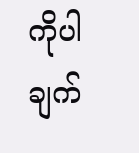ကိုပါ ချက်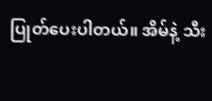ပြုတ်ပေးပါတယ်။ အိမ်နဲ့ သီး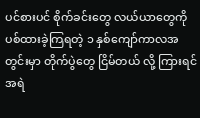ပင်စားပင် စိုက်ခင်းတွေ လယ်ယာတွေကို ပစ်ထားခဲ့ကြရတဲ့ ၁ နှစ်ကျော်ကာလအတွင်းမှာ တိုက်ပွဲတွေ ငြိမ်တယ် လို့ ကြားရင် အရဲ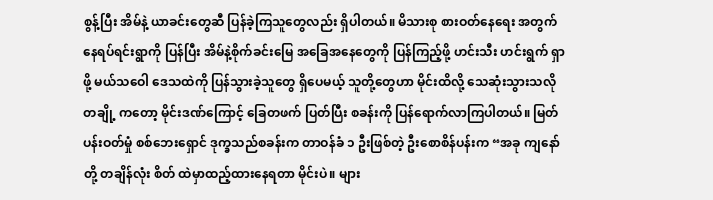စွန့်ပြီး အိမ်နဲ့ ယာခင်းတွေဆီ ပြန်ခဲ့ကြသူတွေလည်း ရှိပါတယ်။ မိသားစု စားဝတ်နေရေး အတွက် နေရပ်ရင်းရွာကို ပြန်ပြီး အိမ်နဲ့စိုက်ခင်းမြေ အခြေအနေတွေကို ပြန်ကြည့်ဖို့ ဟင်းသီး ဟင်းရွက် ရှာဖို့ မယ်သဝေါ ဒေသထဲကို ပြန်သွားခဲ့သူတွေ ရှိပေမယ့် သူတို့တွေဟာ မိုင်းထိလို့ သေဆုံးသွားသလို တချို့ ကတော့ မိုင်းဒဏ်ကြောင့် ခြေတဖက် ပြတ်ပြီး စခန်းကို ပြန်ရောက်လာကြပါတယ်။ မြတ်ပန်းဝတ်မှုံ စစ်ဘေးရှောင် ဒုက္ခသည်စခန်းက တာဝန်ခံ ၁ ဦးဖြစ်တဲ့ ဦးစောစိန်ပန်းက “အခု ကျနော်တို့ တချိန်လုံး စိတ် ထဲမှာထည့်ထားနေရတာ မိုင်းပဲ။ များ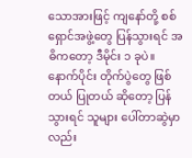သောအားဖြင့် ကျနော်တို့ စစ်ရှောင်အဖွဲ့တွေ ပြန်သွားရင် အဓိကတော့ ဒီမိုင်း ၁ ခုပဲ။ နောက်ပိုင်း တိုက်ပွဲတွေ ဖြစ်တယ် ပြုတယ် ဆိုတော့ ပြန်သွားရင် သူများ ပေါ်တာဆွဲမှာလည်း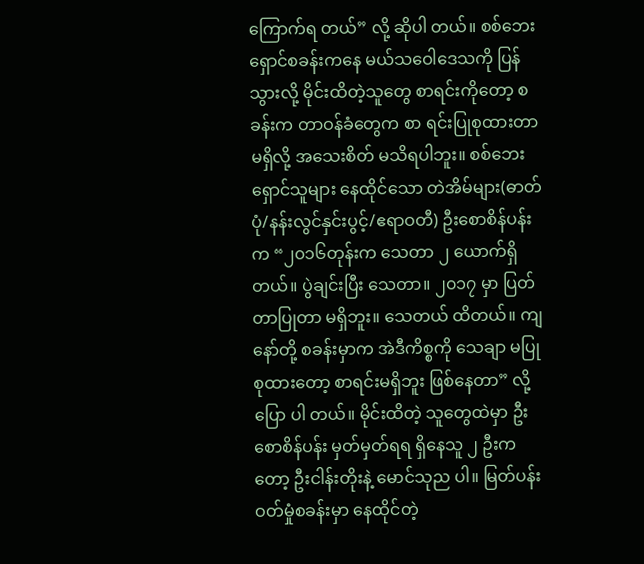ကြောက်ရ တယ်” လို့ ဆိုပါ တယ်။ စစ်ဘေးရှောင်စခန်းကနေ မယ်သဝေါဒေသကို ပြန်သွားလို့ မိုင်းထိတဲ့သူတွေ စာရင်းကိုတော့ စခန်းက တာဝန်ခံတွေက စာ ရင်းပြုစုထားတာ မရှိလို့ အသေးစိတ် မသိရပါဘူး။ စစ်ဘေး ရှောင်သူများ နေထိုင်သော တဲအိမ်များ(ဓာတ်ပုံ/နန်းလွင်နှင်းပွင့်/ဧရာဝတီ) ဦးစောစိန်ပန်းက “၂၀၁၆တုန်းက သေတာ ၂ ယောက်ရှိတယ်။ ပွဲချင်းပြီး သေတာ။ ၂၀၁၇ မှာ ပြတ်တာပြုတာ မရှိဘူး။ သေတယ် ထိတယ်။ ကျနော်တို့ စခန်းမှာက အဲဒီကိစ္စကို သေချာ မပြုစုထားတော့ စာရင်းမရှိဘူး ဖြစ်နေတာ” လို့ ပြော ပါ တယ်။ မိုင်းထိတဲ့ သူတွေထဲမှာ ဦးစောစိန်ပန်း မှတ်မှတ်ရရ ရှိနေသူ ၂ ဦးကတော့ ဦးငါန်းတိုးနဲ့ မောင်သုည ပါ။ မြတ်ပန်းဝတ်မှုံစခန်းမှာ နေထိုင်တဲ့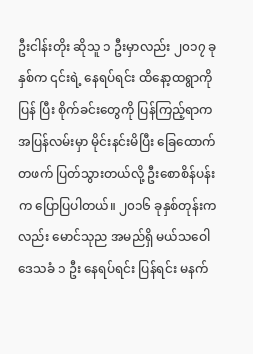ဦးငါန်းတိုး ဆိုသူ ၁ ဦးမှာလည်း ၂၀၁၇ ခုနှစ်က ၎င်းရဲ့ နေရပ်ရင်း ထိနော့ထရွာကို ပြန် ပြီး စိုက်ခင်းတွေကို ပြန်ကြည့်ရာက အပြန်လမ်းမှာ မိုင်းနင်းမိပြီး ခြေထောက်တဖက် ပြတ်သွားတယ်လို့ ဦးစောစိန်ပန်း က ပြောပြပါတယ်။ ၂၀၁၆ ခုနှစ်တုန်းကလည်း မောင်သုည အမည်ရှိ မယ်သဝေါဒေသခံ ၁ ဦး နေရပ်ရင်း ပြန်ရင်း မနက်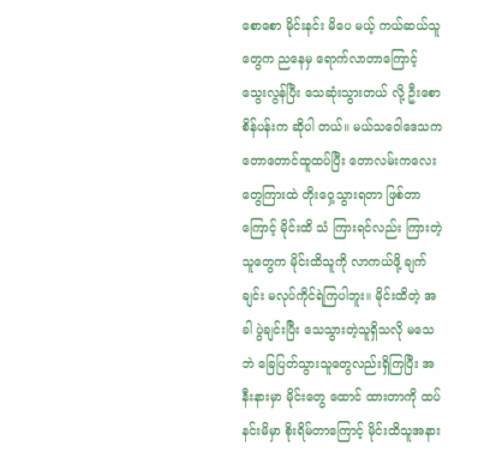စောစော မိုင်းနင်း မိပေ မယ့် ကယ်ဆယ်သူတွေက ညနေမှ ရောက်လာတာကြောင့် သွေးလွန်ပြီး သေဆုံးသွားတယ် လို့ ဦးစောစိန်ပန်းက ဆိုပါ တယ်။ မယ်သဝေါဒေသက တောတောင်ထူထပ်ပြီး တောလမ်းကလေးတွေကြားထဲ တိုးဝှေ့သွားရတာ ဖြစ်တာကြောင့် မိုင်းထိ သံ ကြားရင်လည်း ကြားတဲ့ သူတွေက မိုင်းထိသူကို လာကယ်ဖို့ ချက်ချင်း မလုပ်ကိုင်ရဲကြပါဘူး။ မိုင်းထိတဲ့ အခါ ပွဲချင်းပြီး သေသွားတဲ့သူရှိသလို မသေဘဲ ခြေပြတ်သွားသူတွေလည်းရှိကြပြီး အနီးနားမှာ မိုင်းတွေ ထောင် ထားတာကို ထပ်နင်းမိမှာ စိုးရိမ်တာကြောင့် မိုင်းထိသူအနား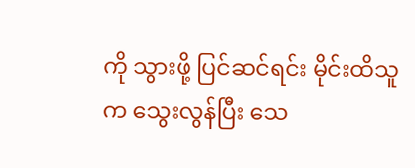ကို သွားဖို့ ပြင်ဆင်ရင်း မိုင်းထိသူက သွေးလွန်ပြီး သေ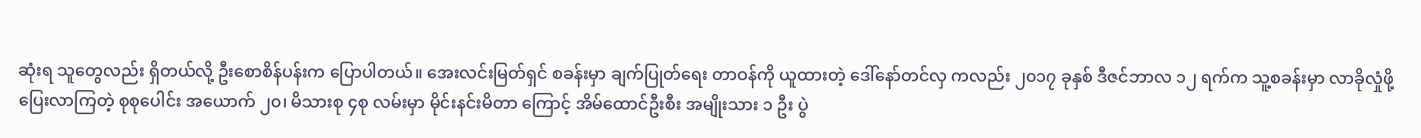ဆုံးရ သူတွေလည်း ရှိတယ်လို့ ဦးစောစိန်ပန်းက ပြောပါတယ်။ အေးလင်းမြတ်ရှင် စခန်းမှာ ချက်ပြုတ်ရေး တာဝန်ကို ယူထားတဲ့ ဒေါ်နော်တင်လှ ကလည်း ၂၀၁၇ ခုနှစ် ဒီဇင်ဘာလ ၁၂ ရက်က သူ့စခန်းမှာ လာခိုလှုံဖို့ ပြေးလာကြတဲ့ စုစုပေါင်း အယောက် ၂၀၊ မိသားစု ၄စု လမ်းမှာ မိုင်းနင်းမိတာ ကြောင့် အိမ်ထောင်ဦးစီး အမျိုးသား ၁ ဦး ပွဲ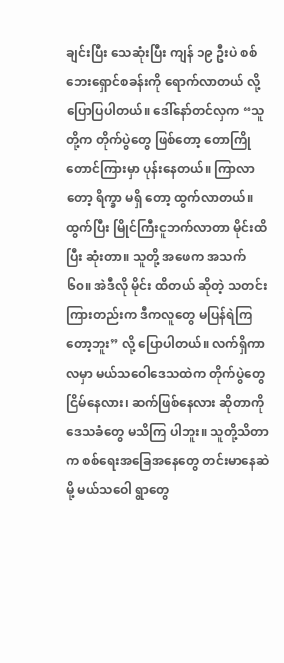ချင်းပြီး သေဆုံးပြီး ကျန် ၁၉ ဦးပဲ စစ်ဘေးရှောင်စခန်းကို ရောက်လာတယ် လို့ ပြောပြပါတယ်။ ဒေါ်နော်တင်လှက “သူတို့က တိုက်ပွဲတွေ ဖြစ်တော့ တောကြိုတောင်ကြားမှာ ပုန်းနေတယ်။ ကြာလာတော့ ရိက္ခာ မရှိ တော့ ထွက်လာတယ်။ ထွက်ပြီး မြိုင်ကြီးငူဘက်လာတာ မိုင်းထိပြီး ဆုံးတာ။ သူတို့ အဖေက အသက် ၆၀။ အဲဒီလို မိုင်း ထိတယ် ဆိုတဲ့ သတင်းကြားတည်းက ဒီကလူတွေ မပြန်ရဲကြတော့ဘူး” လို့ ပြောပါတယ်။ လက်ရှိကာလမှာ မယ်သဝေါဒေသထဲက တိုက်ပွဲတွေ ငြိမ်နေလား၊ ဆက်ဖြစ်နေလား ဆိုတာကို ဒေသခံတွေ မသိကြ ပါဘူး။ သူတို့သိတာက စစ်ရေးအခြေအနေတွေ တင်းမာနေဆဲမို့ မယ်သဝေါ ရွာတွေ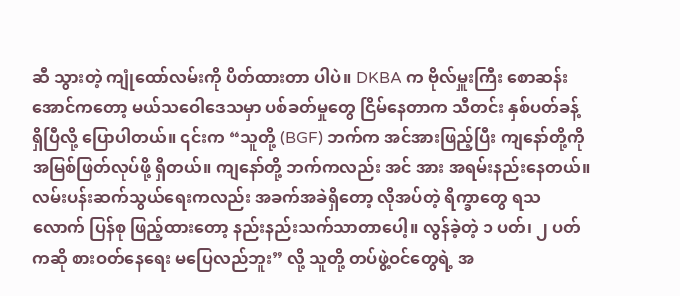ဆီ သွားတဲ့ ကျုံထော်လမ်းကို ပိတ်ထားတာ ပါပဲ။ DKBA က ဗိုလ်မှူးကြီး စောဆန်းအောင်ကတော့ မယ်သဝေါဒေသမှာ ပစ်ခတ်မှုတွေ ငြိမ်နေတာက သီတင်း နှစ်ပတ်ခန့် ရှိပြီလို့ ပြောပါတယ်။ ၎င်းက “သူတို့ (BGF) ဘက်က အင်အားဖြည့်ပြီး ကျနော်တို့ကို အမြစ်ဖြတ်လုပ်ဖို့ ရှိတယ်။ ကျနော်တို့ ဘက်ကလည်း အင် အား အရမ်းနည်းနေတယ်။ လမ်းပန်းဆက်သွယ်ရေးကလည်း အခက်အခဲရှိတော့ လိုအပ်တဲ့ ရိက္ခာတွေ ရသလောက် ပြန်စု ဖြည့်ထားတော့ နည်းနည်းသက်သာတာပေါ့။ လွန်ခဲ့တဲ့ ၁ ပတ်၊ ၂ ပတ်ကဆို စားဝတ်နေရေး မပြေလည်ဘူး” လို့ သူတို့ တပ်ဖွဲ့ဝင်တွေရဲ့ အ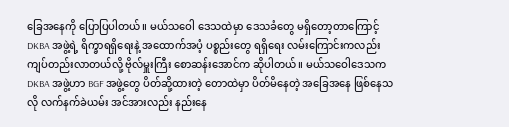ခြေအနေကို ပြောပြပါတယ်။ မယ်သဝေါ ဒေသထဲမှာ ဒေသခံတွေ မရှိတော့တာကြောင့် DKBA အဖွဲ့ရဲ့ ရိက္ခာရရှိရေးနဲ့ အထောက်အပံ့ ပစ္စည်းတွေ ရရှိရေး လမ်းကြောင်းကလည်း ကျပ်တည်းလာတယ်လို့ ဗိုလ်မှူးကြီး စောဆန်းအောင်က ဆိုပါတယ်။ မယ်သဝေါဒေသက DKBA အဖွဲ့ဟာ BGF အဖွဲ့တွေ ပိတ်ဆို့ထားတဲ့ တောထဲမှာ ပိတ်မိနေတဲ့ အခြေအနေ ဖြစ်နေသလို လက်နက်ခဲယမ်း အင်အားလည်း နည်းနေ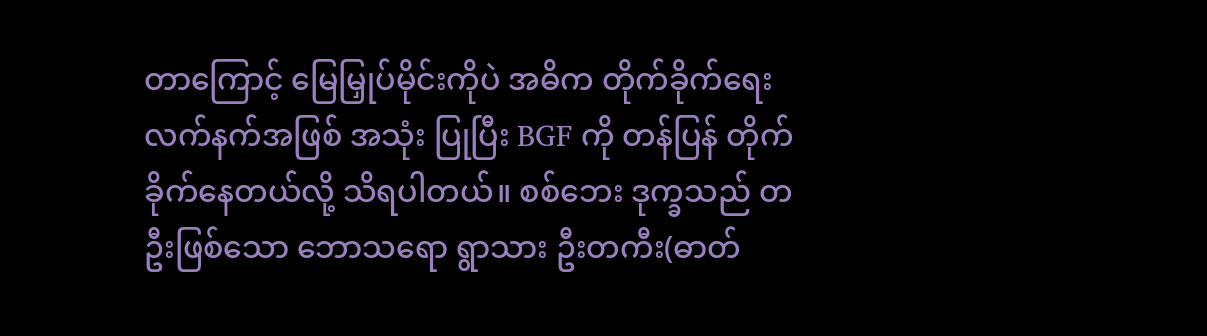တာကြောင့် မြေမြှုပ်မိုင်းကိုပဲ အဓိက တိုက်ခိုက်ရေး လက်နက်အဖြစ် အသုံး ပြုပြီး BGF ကို တန်ပြန် တိုက်ခိုက်နေတယ်လို့ သိရပါတယ်။ စစ်ဘေး ဒုက္ခသည် တဦးဖြစ်သော ဘောသရော ရွာသား ဦးတကီး(ဓာတ်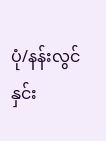ပုံ/နန်းလွင်နှင်း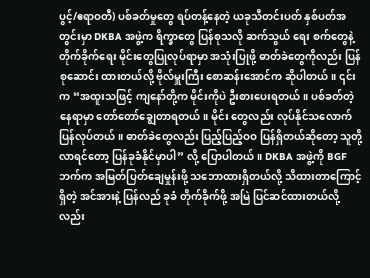ပွင့်/ဧရာဝတီ) ပစ်ခတ်မှုတွေ ရပ်တန့်နေတဲ့ ယခုသီတင်းပတ် နှစ်ပတ်အတွင်းမှာ DKBA အဖွဲ့က ရိက္ခာတွေ ပြန်စုသလို ဆက်သွယ် ရေး စက်တွေနဲ့ တိုက်ခိုက်ရေး မိုင်းတွေပြုလုပ်ရာမှာ အသုံးပြုဖို့ ဓာတ်ခဲတွေကိုလည်း ပြန်စုဆောင်း ထားတယ်လို့ ဗိုလ်မှူးကြီး စောဆန်းအောင်က ဆိုပါတယ်။ ၎င်းက “အထူးသဖြင့် ကျနော်တို့က မိုင်းကိုပဲ ဦးစားပေးရတယ်။ ပစ်ခတ်တဲ့ နေရာမှာ တော်တော်ချွေတာရတယ်။ မိုင်း တွေလည်း လုပ်နိုင်သလောက် ပြန်လုပ်တယ်။ ဓာတ်ခဲတွေလည်း ပြည့်ပြည့်ဝဝ ပြန်ရှိတယ်ဆိုတော့ သူတို့ လာရင်တော့ ပြန်ခုခံနိုင်မှာပါ” လို့ ပြောပါတယ်။ DKBA အဖွဲ့ကို BGF ဘက်က အမြတ်ပြတ်ချေမှုန်းဖို့ သဘောထားရှိတယ်လို့ သိထားတာကြောင့် ရှိတဲ့ အင်အားနဲ့ ပြန်လည် ခုခံ တိုက်ခိုက်ဖို့ အမြဲ ပြင်ဆင်ထားတယ်လို့လည်း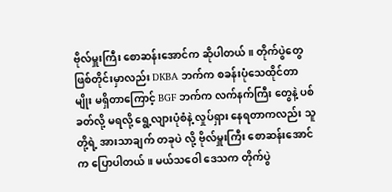ဗိုလ်မှူးကြီး စောဆန်းအောင်က ဆိုပါတယ်။ တိုက်ပွဲတွေဖြစ်တိုင်းမှာလည်း DKBA ဘက်က စခန်းပုံသေထိုင်တာမျိုး မရှိတာကြောင့် BGF ဘက်က လက်နက်ကြီး တွေနဲ့ ပစ်ခတ်လို့ မရလို့ ရွေ့လျားပုံစံနဲ့ လှုပ်ရှား နေရတာကလည်း သူတို့ရဲ့ အားသာချက် တခုပဲ လို့ ဗိုလ်မှူးကြီး စောဆန်းအောင် က ပြောပါတယ်။ မယ်သဝေါ ဒေသက တိုက်ပွဲ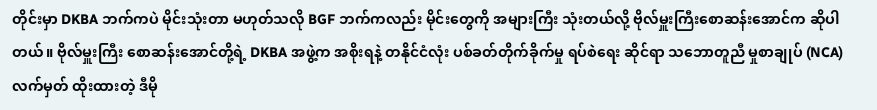တိုင်းမှာ DKBA ဘက်ကပဲ မိုင်းသုံးတာ မဟုတ်သလို BGF ဘက်ကလည်း မိုင်းတွေကို အများကြီး သုံးတယ်လို့ ဗိုလ်မှူးကြီးစောဆန်းအောင်က ဆိုပါတယ်။ ဗိုလ်မှူးကြီး စောဆန်းအောင်တို့ရဲ့ DKBA အဖွဲ့က အစိုးရနဲ့ တနိုင်ငံလုံး ပစ်ခတ်တိုက်ခိုက်မှု ရပ်စဲရေး ဆိုင်ရာ သဘောတူညီ မှုစာချုပ် (NCA) လက်မှတ် ထိုးထားတဲ့ ဒီမို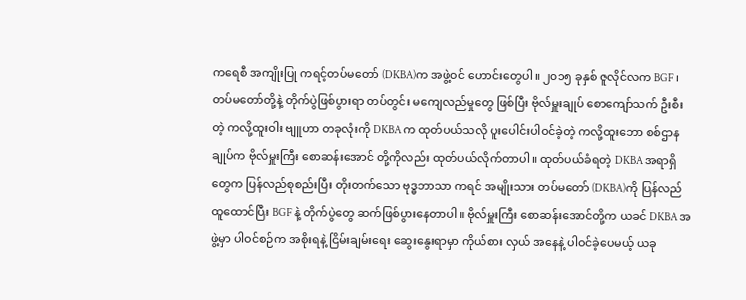ကရေစီ အကျိုးပြု ကရင့်တပ်မတော် (DKBA)က အဖွဲ့ဝင် ဟောင်းတွေပါ။ ၂၀၁၅ ခုနှစ် ဇူလိုင်လက BGF ၊ တပ်မတော်တို့နဲ့ တိုက်ပွဲဖြစ်ပွားရာ တပ်တွင်း မကျေလည်မှုတွေ ဖြစ်ပြီး ဗိုလ်မှူးချုပ် စောကျော်သက် ဦးစီးတဲ့ ကလို့ထူးဝါး ဗျူဟာ တခုလုံးကို DKBA က ထုတ်ပယ်သလို ပူးပေါင်းပါဝင်ခဲ့တဲ့ ကလို့ထူးဘော စစ်ဌာန ချုပ်က ဗိုလ်မှူးကြီး စောဆန်းအောင် တို့ကိုလည်း ထုတ်ပယ်လိုက်တာပါ။ ထုတ်ပယ်ခံရတဲ့ DKBA အရာရှိတွေက ပြန်လည်စုစည်းပြီး တိုးတက်သော ဗုဒ္ဓဘာသာ ကရင် အမျိုးသား တပ်မတော် (DKBA)ကို ပြန်လည်ထူထောင်ပြီး BGF နဲ့ တိုက်ပွဲတွေ ဆက်ဖြစ်ပွားနေတာပါ။ ဗိုလ်မှူးကြီး စောဆန်းအောင်တို့က ယခင် DKBA အဖွဲ့မှာ ပါဝင်စဉ်က အစိုးရနဲ့ ငြိမ်းချမ်းရေး ဆွေးနွေးရာမှာ ကိုယ်စား လှယ် အနေနဲ့ ပါဝင်ခဲ့ပေမယ့် ယခု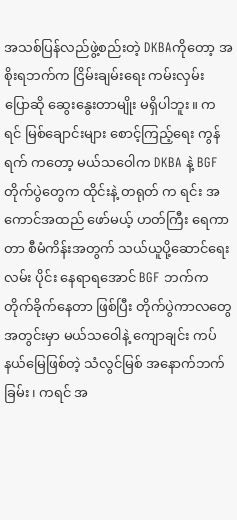အသစ်ပြန်လည်ဖွဲ့စည်းတဲ့ DKBAကိုတော့ အစိုးရဘက်က ငြိမ်းချမ်းရေး ကမ်းလှမ်း ပြောဆို ဆွေးနွေးတာမျိုး မရှိပါဘူး။ ကရင် မြစ်ချောင်းများ စောင့်ကြည့်ရေး ကွန်ရက် ကတော့ မယ်သဝေါက DKBA နဲ့ BGF တိုက်ပွဲတွေက ထိုင်းနဲ့ တရုတ် က ရင်း အကောင်အထည် ဖော်မယ့် ဟတ်ကြီး ရေကာတာ စီမံကိန်းအတွက် သယ်ယူပို့ဆောင်ရေး လမ်း ပိုင်း နေရာရအောင် BGF ဘက်က တိုက်ခိုက်နေတာ ဖြစ်ပြီး တိုက်ပွဲကာလတွေ အတွင်းမှာ မယ်သဝေါနဲ့ ကျောချင်း ကပ် နယ်မြေဖြစ်တဲ့ သံလွင်မြစ် အနောက်ဘက်ခြမ်း၊ ကရင် အ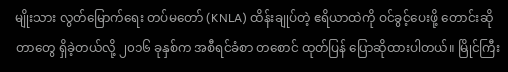မျိုးသား လွတ်မြောက်ရေး တပ်မတော် (KNLA) ထိန်းချုပ်တဲ့ ဧရိယာထဲကို ဝင်ခွင့်ပေးဖို့ တောင်းဆိုတာတွေ ရှိခဲ့တယ်လို့ ၂၀၁၆ ခုနှစ်က အစီရင်ခံစာ တစောင် ထုတ်ပြန် ပြောဆိုထားပါတယ်။ မြိုင်ကြီး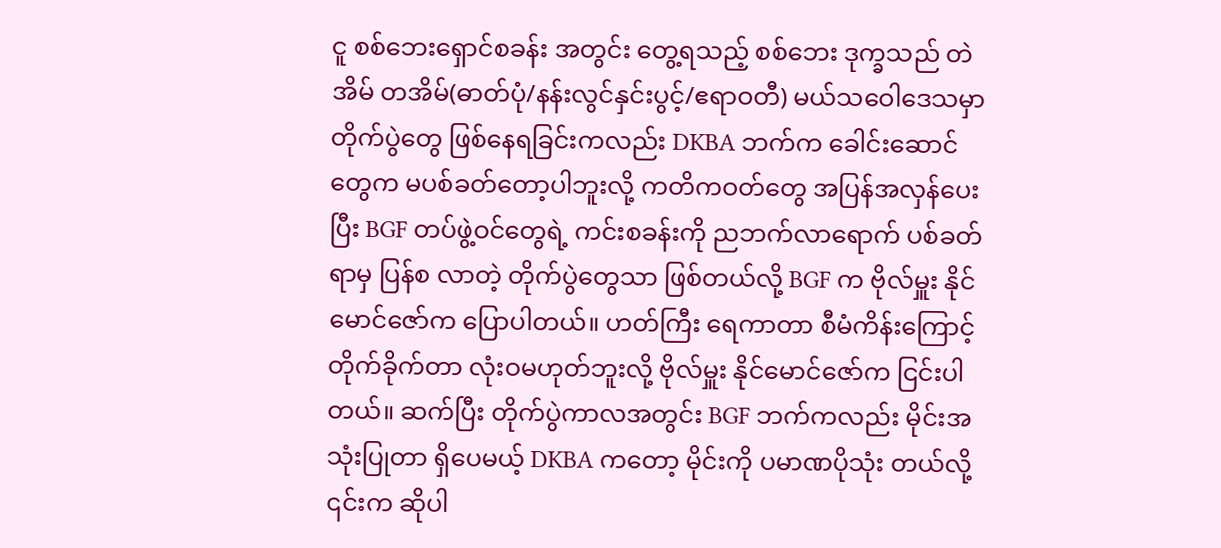ငူ စစ်ဘေးရှောင်စခန်း အတွင်း တွေ့ရသည့် စစ်ဘေး ဒုက္ခသည် တဲအိမ် တအိမ်(ဓာတ်ပုံ/နန်းလွင်နှင်းပွင့်/ဧရာဝတီ) မယ်သဝေါဒေသမှာ တိုက်ပွဲတွေ ဖြစ်နေရခြင်းကလည်း DKBA ဘက်က ခေါင်းဆောင်တွေက မပစ်ခတ်တော့ပါဘူးလို့ ကတိကဝတ်တွေ အပြန်အလှန်ပေးပြီး BGF တပ်ဖွဲ့ဝင်တွေရဲ့ ကင်းစခန်းကို ညဘက်လာရောက် ပစ်ခတ်ရာမှ ပြန်စ လာတဲ့ တိုက်ပွဲတွေသာ ဖြစ်တယ်လို့ BGF က ဗိုလ်မှူး နိုင်မောင်ဇော်က ပြောပါတယ်။ ဟတ်ကြီး ရေကာတာ စီမံကိန်းကြောင့် တိုက်ခိုက်တာ လုံးဝမဟုတ်ဘူးလို့ ဗိုလ်မှူး နိုင်မောင်ဇော်က ငြင်းပါတယ်။ ဆက်ပြီး တိုက်ပွဲကာလအတွင်း BGF ဘက်ကလည်း မိုင်းအသုံးပြုတာ ရှိပေမယ့် DKBA ကတော့ မိုင်းကို ပမာဏပိုသုံး တယ်လို့ ၎င်းက ဆိုပါ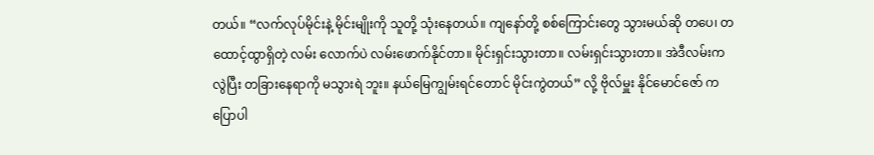တယ်။ “လက်လုပ်မိုင်းနဲ့ မိုင်းမျိုးကို သူတို့ သုံးနေတယ်။ ကျနော်တို့ စစ်ကြောင်းတွေ သွားမယ်ဆို တပေ၊ တထောင့်ထွာရှိတဲ့ လမ်း လောက်ပဲ လမ်းဖောက်နိုင်တာ။ မိုင်းရှင်းသွားတာ။ လမ်းရှင်းသွားတာ။ အဲဒီလမ်းက လွဲပြီး တခြားနေရာကို မသွားရဲ ဘူး။ နယ်မြေကျွမ်းရင်တောင် မိုင်းကွဲတယ်” လို့ ဗိုလ်မှူး နိုင်မောင်ဇော် က ပြောပါ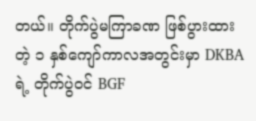တယ်။ တိုက်ပွဲမကြာခဏ ဖြစ်ပွားထားတဲ့ ၁ နှစ်ကျော်ကာလအတွင်းမှာ DKBA ရဲ့ တိုက်ပွဲဝင် BGF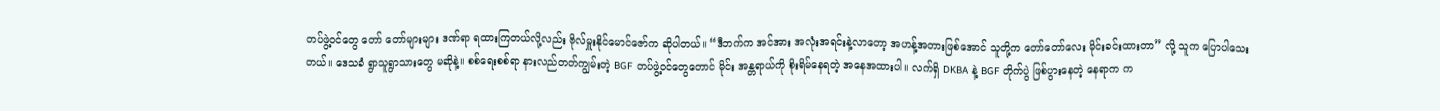တပ်ဖွဲ့ဝင်တွေ တော် တော်များများ ဒဏ်ရာ ရထားကြတယ်လို့လည်း ဗိုလ်မှူးနိုင်မောင်ဇော်က ဆိုပါတယ်။ “ဒီဘက်က အင်အား အလုံးအရင်းနဲ့လာတော့ အဟန့်အတားဖြစ်အောင် သူတို့က တော်တော်လေး မိုင်းခင်းထားတာ” လို့ သူက ပြောပါသေးတယ်။ ဒေသခံ ရွာသူရွာသားတွေ မဆိုနဲ့။ စစ်ရေးစစ်ရာ နားလည်တတ်ကျွမ်းတဲ့ BGF တပ်ဖွဲ့ဝင်တွေတောင် မိုင်း အန္တရာယ်ကို စိုးရိမ်နေရတဲ့ အနေအထားပါ။ လက်ရှိ DKBA နဲ့ BGF တိုက်ပွဲ ဖြစ်ပွားနေတဲ့ နေရာက က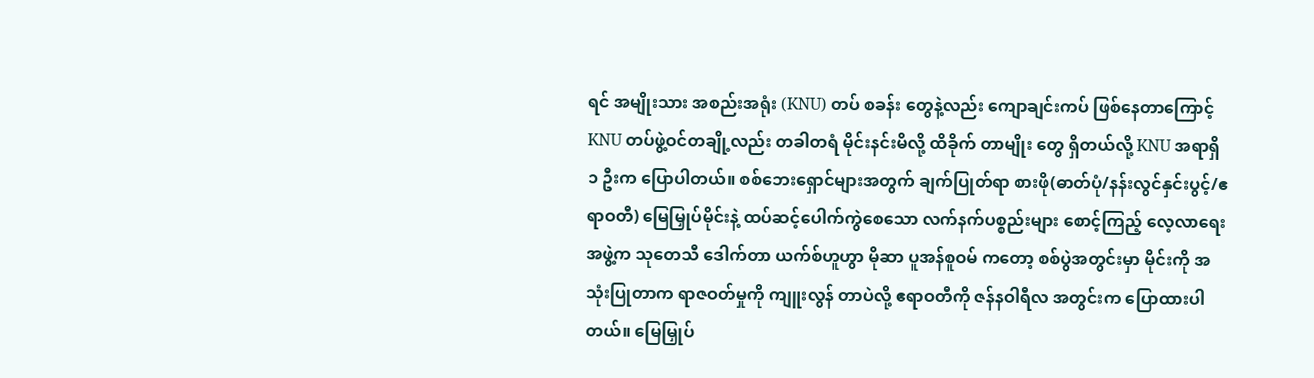ရင် အမျိုးသား အစည်းအရုံး (KNU) တပ် စခန်း တွေနဲ့လည်း ကျောချင်းကပ် ဖြစ်နေတာကြောင့် KNU တပ်ဖွဲ့ဝင်တချို့လည်း တခါတရံ မိုင်းနင်းမိလို့ ထိခိုက် တာမျိုး တွေ ရှိတယ်လို့ KNU အရာရှိ ၁ ဦးက ပြောပါတယ်။ စစ်ဘေးရှောင်များအတွက် ချက်ပြုတ်ရာ စားဖို(ဓာတ်ပုံ/နန်းလွင်နှင်းပွင့်/ဧရာဝတီ) မြေမြှုပ်မိုင်းနဲ့ ထပ်ဆင့်ပေါက်ကွဲစေသော လက်နက်ပစ္စည်းများ စောင့်ကြည့် လေ့လာရေး အဖွဲ့က သုတေသီ ဒေါက်တာ ယက်စ်ဟူဟွာ မိုဆာ ပူအန်စူဝမ် ကတော့ စစ်ပွဲအတွင်းမှာ မိုင်းကို အသုံးပြုတာက ရာဇဝတ်မှုကို ကျူးလွန် တာပဲလို့ ဧရာဝတီကို ဇန်နဝါရီလ အတွင်းက ပြောထားပါတယ်။ မြေမြှုပ်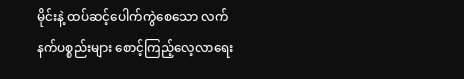မိုင်းနဲ့ ထပ်ဆင့်ပေါက်ကွဲစေသော လက်နက်ပစ္စည်းများ စောင့်ကြည့်လေ့လာရေး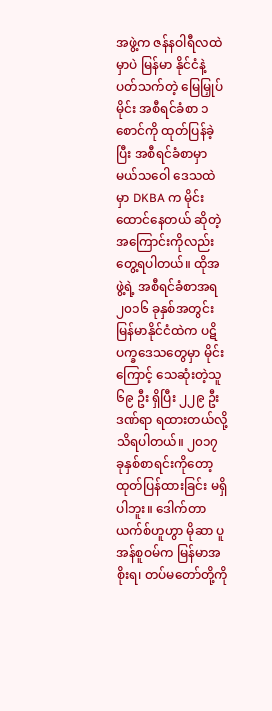အဖွဲ့က ဇန်နဝါရီလထဲမှာပဲ မြန်မာ နိုင်ငံနဲ့ ပတ်သက်တဲ့ မြေမြှုပ်မိုင်း အစီရင်ခံစာ ၁ စောင်ကို ထုတ်ပြန်ခဲ့ပြီး အစီရင်ခံစာမှာ မယ်သဝေါ ဒေသထဲ မှာ DKBA က မိုင်း ထောင်နေတယ် ဆိုတဲ့ အကြောင်းကိုလည်း တွေ့ရပါတယ်။ ထိုအဖွဲ့ရဲ့ အစီရင်ခံစာအရ ၂၀၁၆ ခုနှစ်အတွင်း မြန်မာနိုင်ငံထဲက ပဋိပက္ခဒေသတွေမှာ မိုင်းကြောင့် သေဆုံးတဲ့သူ ၆၉ ဦး ရှိပြီး ၂၂၉ ဦး ဒဏ်ရာ ရထားတယ်လို့ သိရပါတယ်။ ၂၀၁၇ ခုနှစ်စာရင်းကိုတော့ ထုတ်ပြန်ထားခြင်း မရှိပါဘူး။ ဒေါက်တာ ယက်စ်ဟူဟွာ မိုဆာ ပူအန်စူဝမ်က မြန်မာအစိုးရ၊ တပ်မတော်တို့ကို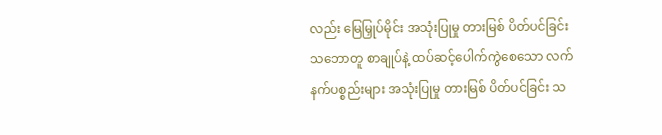လည်း မြေမြှုပ်မိုင်း အသုံးပြုမှု တားမြစ် ပိတ်ပင်ခြင်း သဘောတူ စာချုပ်နဲ့ ထပ်ဆင့်ပေါက်ကွဲစေသော လက်နက်ပစ္စည်းများ အသုံးပြုမှု တားမြစ် ပိတ်ပင်ခြင်း သ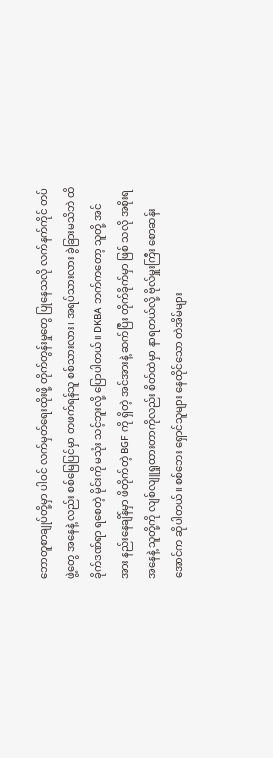ဘောတူစာချုပ်တို့မှာ ပါဝင် လက်မှတ်ရေးထိုးဖို့ တိုက်တွန်းမှုတွေ ပြုနေသလို လက်နက်ကိုင် တပ်ဖွဲ့တွေ အနေနဲ့ လည်း စစ်မြေပြင်မှာ တဖက်ရန်သူ စစ်သားလား၊ အရပ်သားလား ခွဲခြားမသိဘဲ ထိခိုက်ဒဏ်ရာ ရစေတဲ့ မိုင်းကို မသုံး သင့်ဘူးလို့ ပြောပါတယ်။ DKBA ဘက်ကတော့ သူတို့ အင်အား နည်းနေချိန်မှာ ဖိတိုက်တဲ့ BGF ကို ရှိတဲ့ အင်အားနဲ့ ဆက်ပြီး တိုက်ခိုက်မှာ ဖြစ် သလို အစိုးရအနေနဲ့ သူတို့ကို လျစ်လျူရှုထားတာကိုလည်း စိတ်ထဲမှာ နာရတယ်လို့ ဗိုလ်မှူးကြီး စောဆန်းအောင်က ဆိုပါတယ်။ စစ်ဘေး ရှောင်သူများ နေထိုင်သော တဲအိမ်များ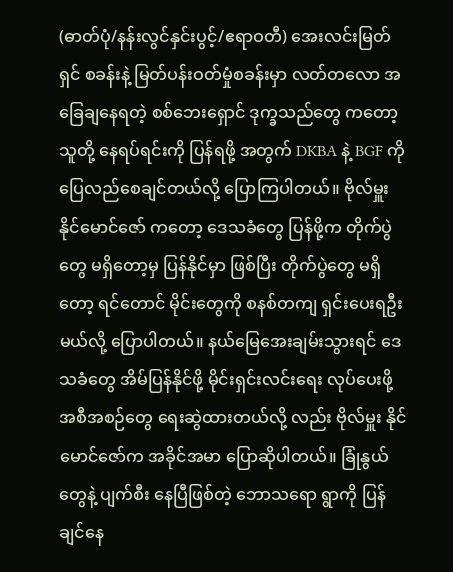(ဓာတ်ပုံ/နန်းလွင်နှင်းပွင့်/ဧရာဝတီ) အေးလင်းမြတ်ရှင် စခန်းနဲ့ မြတ်ပန်းဝတ်မှုံစခန်းမှာ လတ်တလော အခြေချနေရတဲ့ စစ်ဘေးရှောင် ဒုက္ခသည်တွေ ကတော့ သူတို့ နေရပ်ရင်းကို ပြန်ရဖို့ အတွက် DKBA နဲ့ BGF ကို ပြေလည်စေချင်တယ်လို့ ပြောကြပါတယ်။ ဗိုလ်မှူး နိုင်မောင်ဇော် ကတော့ ဒေသခံတွေ ပြန်ဖို့က တိုက်ပွဲတွေ မရှိတော့မှ ပြန်နိုင်မှာ ဖြစ်ပြီး တိုက်ပွဲတွေ မရှိတော့ ရင်တောင် မိုင်းတွေကို စနစ်တကျ ရှင်းပေးရဦးမယ်လို့ ပြောပါတယ်။ နယ်မြေအေးချမ်းသွားရင် ဒေသခံတွေ အိမ်ပြန်နိုင်ဖို့ မိုင်းရှင်းလင်းရေး လုပ်ပေးဖို့ အစီအစဉ်တွေ ရေးဆွဲထားတယ်လို့ လည်း ဗိုလ်မှူး နိုင်မောင်ဇော်က အခိုင်အမာ ပြောဆိုပါတယ်။ ခြုံနွယ်တွေနဲ့ ပျက်စီး နေပြီဖြစ်တဲ့ ဘောသရော ရွာကို ပြန်ချင်နေ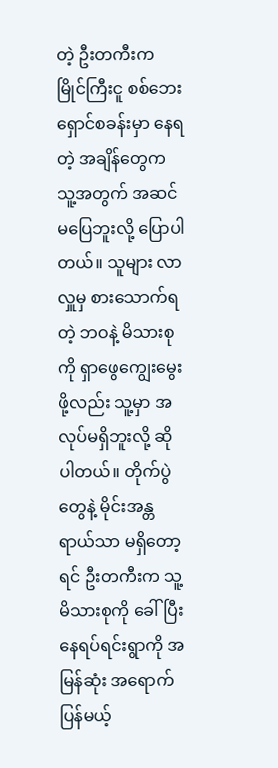တဲ့ ဦးတကီးက မြိုင်ကြီးငူ စစ်ဘေးရှောင်စခန်းမှာ နေရတဲ့ အချိန်တွေက သူ့အတွက် အဆင်မပြေဘူးလို့ ပြောပါတယ်။ သူများ လာလှူမှ စားသောက်ရတဲ့ ဘဝနဲ့ မိသားစုကို ရှာဖွေကျွေးမွေးဖို့လည်း သူ့မှာ အလုပ်မရှိဘူးလို့ ဆိုပါတယ်။ တိုက်ပွဲတွေနဲ့ မိုင်းအန္တရာယ်သာ မရှိတော့ရင် ဦးတကီးက သူ့မိသားစုကို ခေါ်ပြီး နေရပ်ရင်းရွာကို အမြန်ဆုံး အရောက် ပြန်မယ့်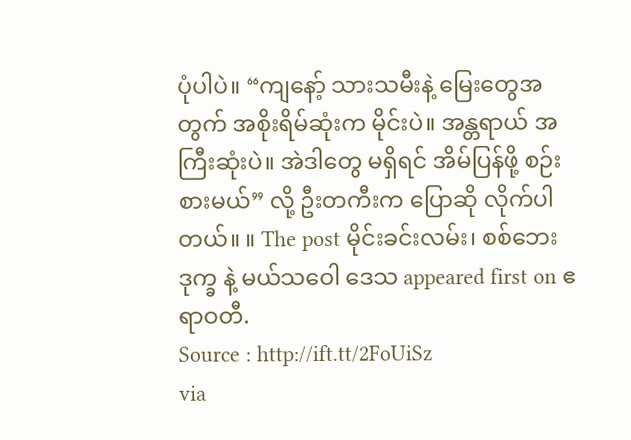ပုံပါပဲ။ “ကျနော့် သားသမီးနဲ့ မြေးတွေအတွက် အစိုးရိမ်ဆုံးက မိုင်းပဲ။ အန္တရာယ် အကြီးဆုံးပဲ။ အဲဒါတွေ မရှိရင် အိမ်ပြန်ဖို့ စဉ်းစားမယ်” လို့ ဦးတကီးက ပြောဆို လိုက်ပါတယ်။ ။ The post မိုင်းခင်းလမ်း၊ စစ်ဘေး ဒုက္ခ နဲ့ မယ်သဝေါ ဒေသ appeared first on ဧရာဝတီ.
Source : http://ift.tt/2FoUiSz
via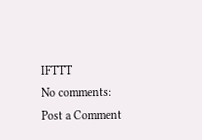IFTTT
No comments:
Post a Comment